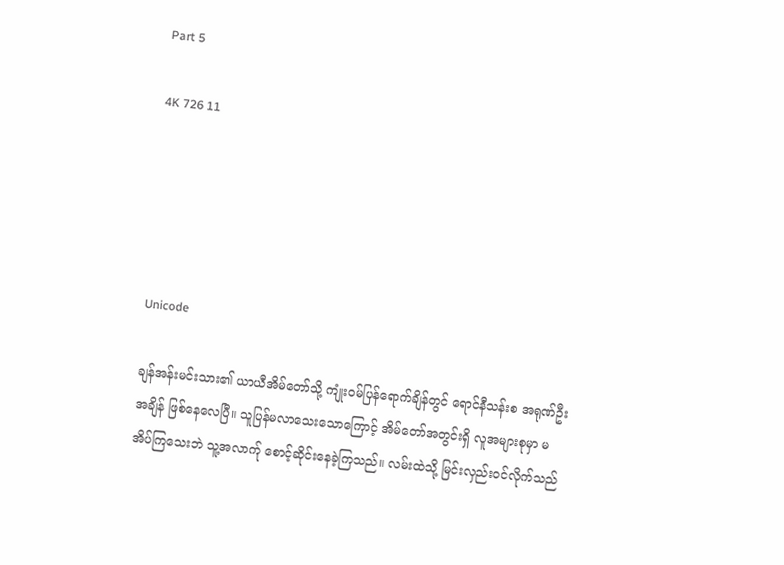Part 5

4K 726 11





Unicode

ချန်အန်းမင်းသား၏ ယာယီအိမ်တော်သို့ ကျုံးဝမ်ပြန်ရောက်ချိန်တွင် ရောင်နီသန်းစ အရုဏ်ဦးအချိန် ဖြစ်နေလေပြီ။ သူပြန်မလာသေးသောကြောင့် အိမ်တော်အတွင်းရှိ လူအများစုမှာ မအိပ်ကြသေးဘဲ သူ့အလာက်ု စောင့်ဆိုင်းနေခဲ့ကြသည်။ လမ်းထဲသို့ မြင်းလှည်းဝင်လိုက်သည်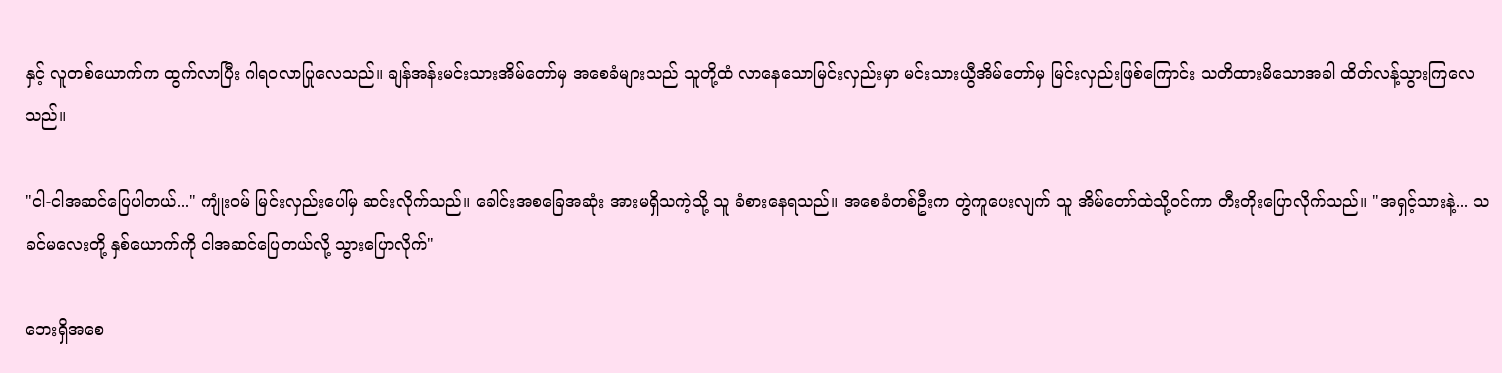နှင့် လူတစ်ယောက်က ထွက်လာပြီး ဂါရဝလာပြုလေသည်။ ချန်အန်းမင်းသားအိမ်တော်မှ အစေခံများသည် သူတို့ထံ လာနေသောမြင်းလှည်းမှာ မင်းသားယွီအိမ်တော်မှ မြင်းလှည်းဖြစ်ကြောင်း သတိထားမိသောအခါ ထိတ်လန့်သွားကြလေသည်။

"ငါ-ငါအဆင်ပြေပါတယ်..." ကျုံးဝမ် မြင်းလှည်းပေါ်မှ ဆင်းလိုက်သည်။ ခေါင်းအစခြေအဆုံး အားမရှိသကဲ့သို့ သူ ခံစားနေရသည်။ အစေခံတစ်ဦးက တွဲကူပေးလျက် သူ အိမ်တော်ထဲသို့ဝင်ကာ တီးတိုးပြောလိုက်သည်။ "အရှင့်သားနဲ့... သခင်မလေးတို့ နှစ်ယောက်ကို ငါအဆင်ပြေတယ်လို့ သွားပြောလိုက်"

ဘေးရှိအစေ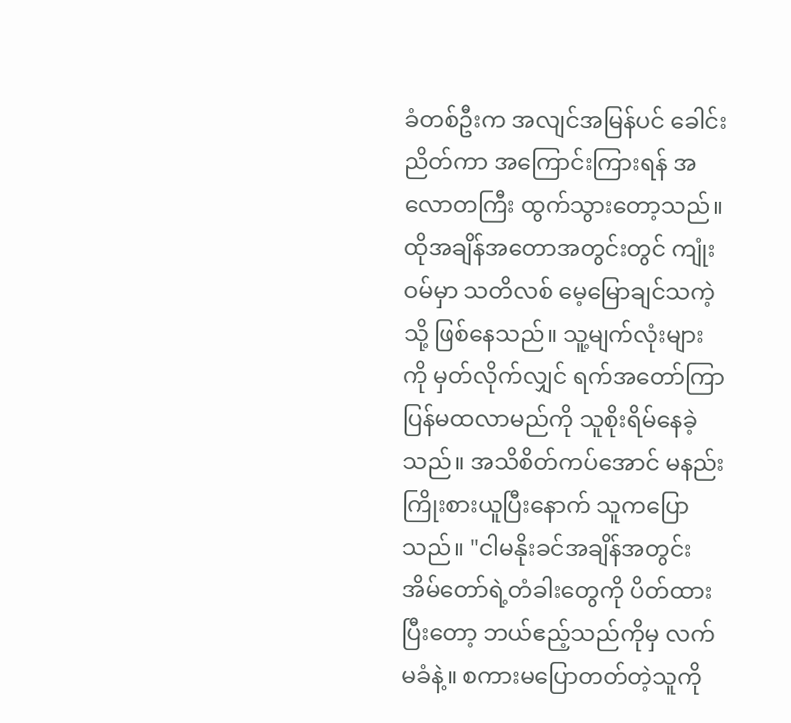ခံတစ်ဦးက အလျင်အမြန်ပင် ခေါင်းညိတ်ကာ အကြောင်းကြားရန် အလောတကြီး ထွက်သွားတော့သည်။ ထိုအချိန်အတောအတွင်းတွင် ကျုံးဝမ်မှာ သတိလစ် မေ့မြောချင်သကဲ့သို့ ဖြစ်နေသည်။ သူ့မျက်လုံးများကို မှတ်လိုက်လျှင် ရက်အတော်ကြာ ပြန်မထလာမည်ကို သူစိုးရိမ်နေခဲ့သည်။ အသိစိတ်ကပ်အောင် မနည်းကြိုးစားယူပြီးနောက် သူကပြောသည်။ "ငါမနိုးခင်အချိန်အတွင်း အိမ်တော်ရဲ့တံခါးတွေကို ပိတ်ထားပြီးတော့ ဘယ်ဧည့်သည်ကိုမှ လက်မခံနဲ့။ စကားမပြောတတ်တဲ့သူကို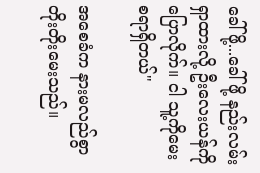ခေါ်ဖို့...ခေါ်ဖို့ နည်းလမ်းရှာထားလို့ ဦးလေးယန်ကို ပြောလိုက်။ ငါ သူ့ကိုမေးစရာရှိတယ်"

အစေခံက နားမလည်စွာ တိုးတိုးမေးသည်။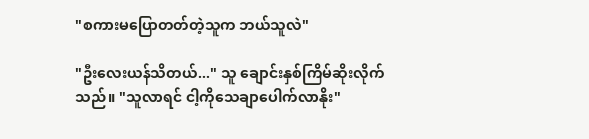"စကားမပြောတတ်တဲ့သူက ဘယ်သူလဲ"

"ဦးလေးယန်သိတယ်..." သူ ချောင်းနှစ်ကြိမ်ဆိုးလိုက်သည်။ "သူလာရင် ငါ့ကိုသေချာပေါက်လာနိုး"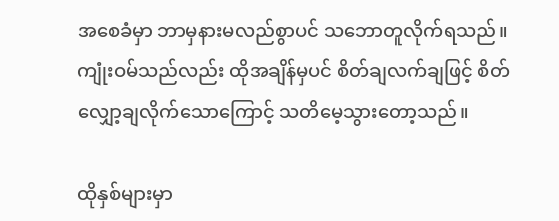အစေခံမှာ ဘာမှနားမလည်စွာပင် သဘောတူလိုက်ရသည်။ ကျုံးဝမ်သည်လည်း ထိုအချိန်မှပင် စိတ်ချလက်ချဖြင့် စိတ်လျှော့ချလိုက်သောကြောင့် သတိမေ့သွားတော့သည်။

ထိုနှစ်များမှာ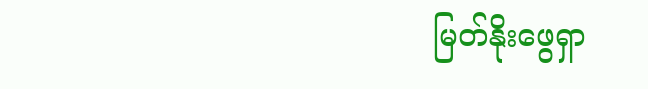မြတ်နိုးဖွေရှာ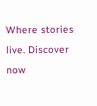Where stories live. Discover now